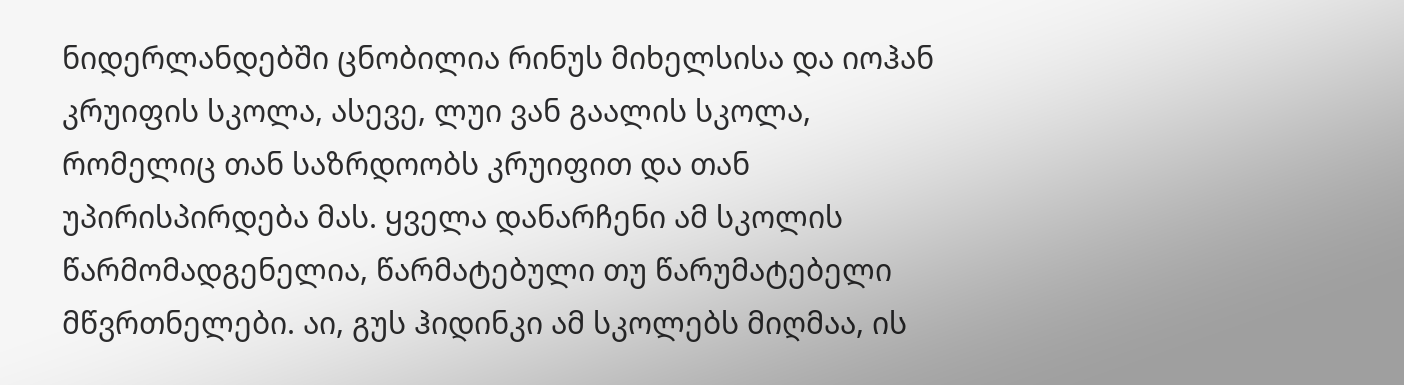ნიდერლანდებში ცნობილია რინუს მიხელსისა და იოჰან კრუიფის სკოლა, ასევე, ლუი ვან გაალის სკოლა, რომელიც თან საზრდოობს კრუიფით და თან უპირისპირდება მას. ყველა დანარჩენი ამ სკოლის წარმომადგენელია, წარმატებული თუ წარუმატებელი მწვრთნელები. აი, გუს ჰიდინკი ამ სკოლებს მიღმაა, ის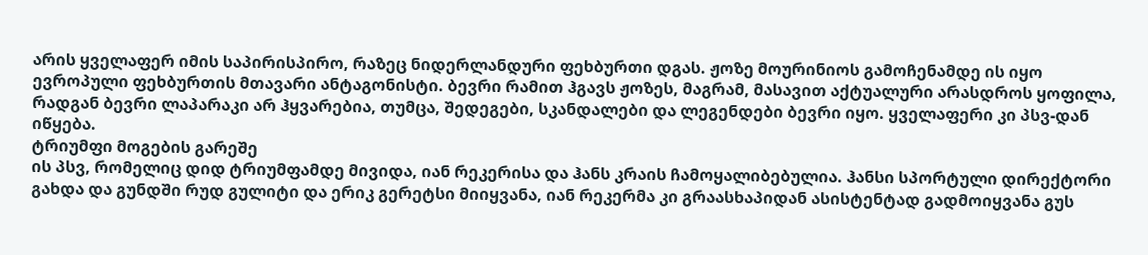არის ყველაფერ იმის საპირისპირო, რაზეც ნიდერლანდური ფეხბურთი დგას. ჟოზე მოურინიოს გამოჩენამდე ის იყო ევროპული ფეხბურთის მთავარი ანტაგონისტი. ბევრი რამით ჰგავს ჟოზეს, მაგრამ, მასავით აქტუალური არასდროს ყოფილა, რადგან ბევრი ლაპარაკი არ ჰყვარებია, თუმცა, შედეგები, სკანდალები და ლეგენდები ბევრი იყო. ყველაფერი კი პსვ-დან იწყება.
ტრიუმფი მოგების გარეშე
ის პსვ, რომელიც დიდ ტრიუმფამდე მივიდა, იან რეკერისა და ჰანს კრაის ჩამოყალიბებულია. ჰანსი სპორტული დირექტორი გახდა და გუნდში რუდ გულიტი და ერიკ გერეტსი მიიყვანა, იან რეკერმა კი გრაასხაპიდან ასისტენტად გადმოიყვანა გუს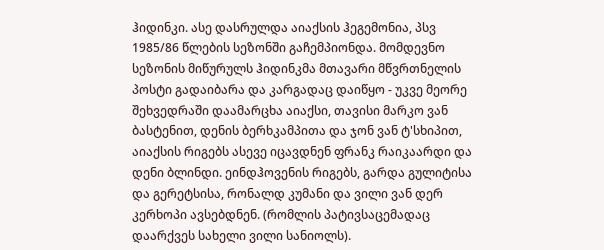ჰიდინკი. ასე დასრულდა აიაქსის ჰეგემონია, პსვ 1985/86 წლების სეზონში გაჩემპიონდა. მომდევნო სეზონის მიწურულს ჰიდინკმა მთავარი მწვრთნელის პოსტი გადაიბარა და კარგადაც დაიწყო - უკვე მეორე შეხვედრაში დაამარცხა აიაქსი, თავისი მარკო ვან ბასტენით, დენის ბერხკამპითა და ჯონ ვან ტ'სხიპით, აიაქსის რიგებს ასევე იცავდნენ ფრანკ რაიკაარდი და დენი ბლინდი. ეინდჰოვენის რიგებს, გარდა გულიტისა და გერეტსისა, რონალდ კუმანი და ვილი ვან დერ კერხოპი ავსებდნენ. (რომლის პატივსაცემადაც დაარქვეს სახელი ვილი სანიოლს).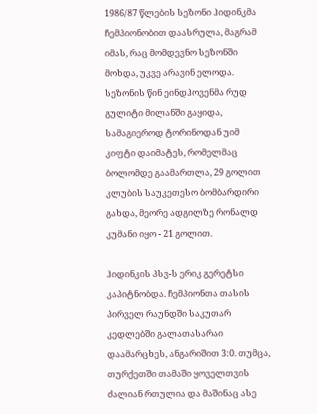1986/87 წლების სეზონი ჰიდინკმა ჩემპიონობით დაასრულა, მაგრამ იმას, რაც მომდევნო სეზონში მოხდა, უკვე არავინ ელოდა. სეზონის წინ ეინდჰოვენმა რუდ გულიტი მილანში გაყიდა, სამაგიეროდ ტორინოდან უიმ კიფტი დაიმატეს, რომელმაც ბოლომდე გაამართლა, 29 გოლით კლუბის საუკეთესო ბომბარდირი გახდა, მეორე ადგილზე რონალდ კუმანი იყო - 21 გოლით.

ჰიდინკის პსვ-ს ერიკ გერეტსი კაპიტნობდა. ჩემპიონთა თასის პირველ რაუნდში საკუთარ კედლებში გალათასარაი დაამარცხეს, ანგარიშით 3:0. თუმცა, თურქეთში თამაში ყოველთვის ძალიან რთულია და მაშინაც ასე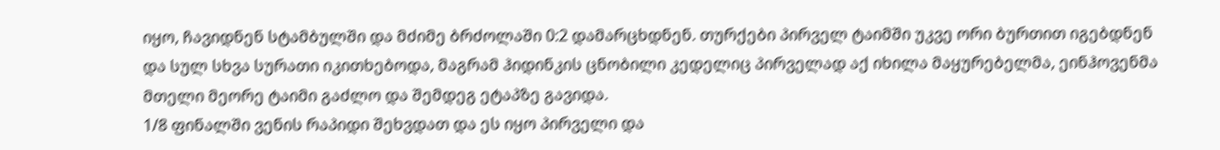იყო, ჩავიდნენ სტამბულში და მძიმე ბრძოლაში 0:2 დამარცხდნენ. თურქები პირველ ტაიმში უკვე ორი ბურთით იგებდნენ და სულ სხვა სურათი იკითხებოდა, მაგრამ ჰიდინკის ცნობილი კედელიც პირველად აქ იხილა მაყურებელმა, ეინჰოვენმა მთელი მეორე ტაიმი გაძლო და შემდეგ ეტაპზე გავიდა.
1/8 ფინალში ვენის რაპიდი შეხვდათ და ეს იყო პირველი და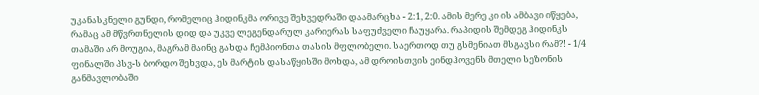უკანასკნელი გუნდი, რომელიც ჰიდინკმა ორივე შეხვედრაში დაამარცხა - 2:1, 2:0. ამის მერე კი ის ამბავი იწყება, რამაც ამ მწვრთნელის დიდ და უკვე ლეგენდარულ კარიერას საფუძველი ჩაუყარა. რაპიდის შემდეგ ჰიდინკს თამაში არ მოუგია, მაგრამ მაინც გახდა ჩემპიონთა თასის მფლობელი. საერთოდ თუ გსმენიათ მსგავსი რამ?! - 1/4 ფინალში პსვ-ს ბორდო შეხვდა, ეს მარტის დასაწყისში მოხდა, ამ დროისთვის ეინდჰოვენს მთელი სეზონის განმავლობაში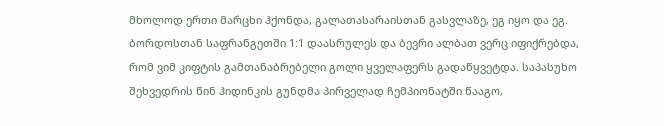მხოლოდ ერთი მარცხი ჰქონდა, გალათასარაისთან გასვლაზე, ეგ იყო და ეგ. ბორდოსთან საფრანგეთში 1:1 დაასრულეს და ბევრი ალბათ ვერც იფიქრებდა, რომ ვიმ კიფტის გამთანაბრებელი გოლი ყველაფერს გადაწყვეტდა. საპასუხო შეხვედრის წინ ჰიდინკის გუნდმა პირველად ჩემპიონატში წააგო,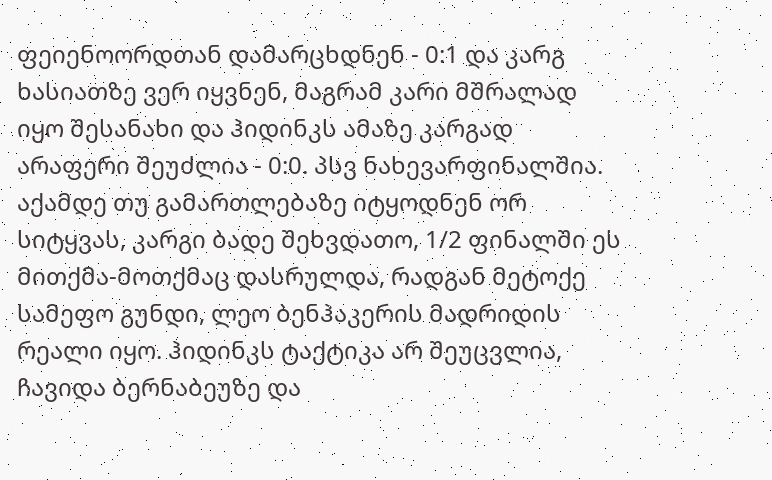ფეიენოორდთან დამარცხდნენ - 0:1 და კარგ ხასიათზე ვერ იყვნენ, მაგრამ კარი მშრალად იყო შესანახი და ჰიდინკს ამაზე კარგად არაფერი შეუძლია - 0:0. პსვ ნახევარფინალშია.
აქამდე თუ გამართლებაზე იტყოდნენ ორ სიტყვას, კარგი ბადე შეხვდათო, 1/2 ფინალში ეს მითქმა-მოთქმაც დასრულდა, რადგან მეტოქე სამეფო გუნდი, ლეო ბენჰაკერის მადრიდის რეალი იყო. ჰიდინკს ტაქტიკა არ შეუცვლია, ჩავიდა ბერნაბეუზე და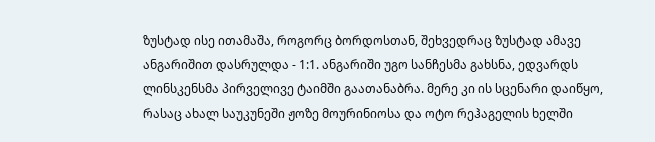ზუსტად ისე ითამაშა, როგორც ბორდოსთან, შეხვედრაც ზუსტად ამავე ანგარიშით დასრულდა - 1:1. ანგარიში უგო სანჩესმა გახსნა, ედვარდს ლინსკენსმა პირველივე ტაიმში გაათანაბრა. მერე კი ის სცენარი დაიწყო, რასაც ახალ საუკუნეში ჟოზე მოურინიოსა და ოტო რეჰაგელის ხელში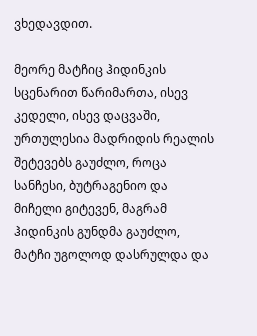ვხედავდით.

მეორე მატჩიც ჰიდინკის სცენარით წარიმართა, ისევ კედელი, ისევ დაცვაში, ურთულესია მადრიდის რეალის შეტევებს გაუძლო, როცა სანჩესი, ბუტრაგენიო და მიჩელი გიტევენ, მაგრამ ჰიდინკის გუნდმა გაუძლო, მატჩი უგოლოდ დასრულდა და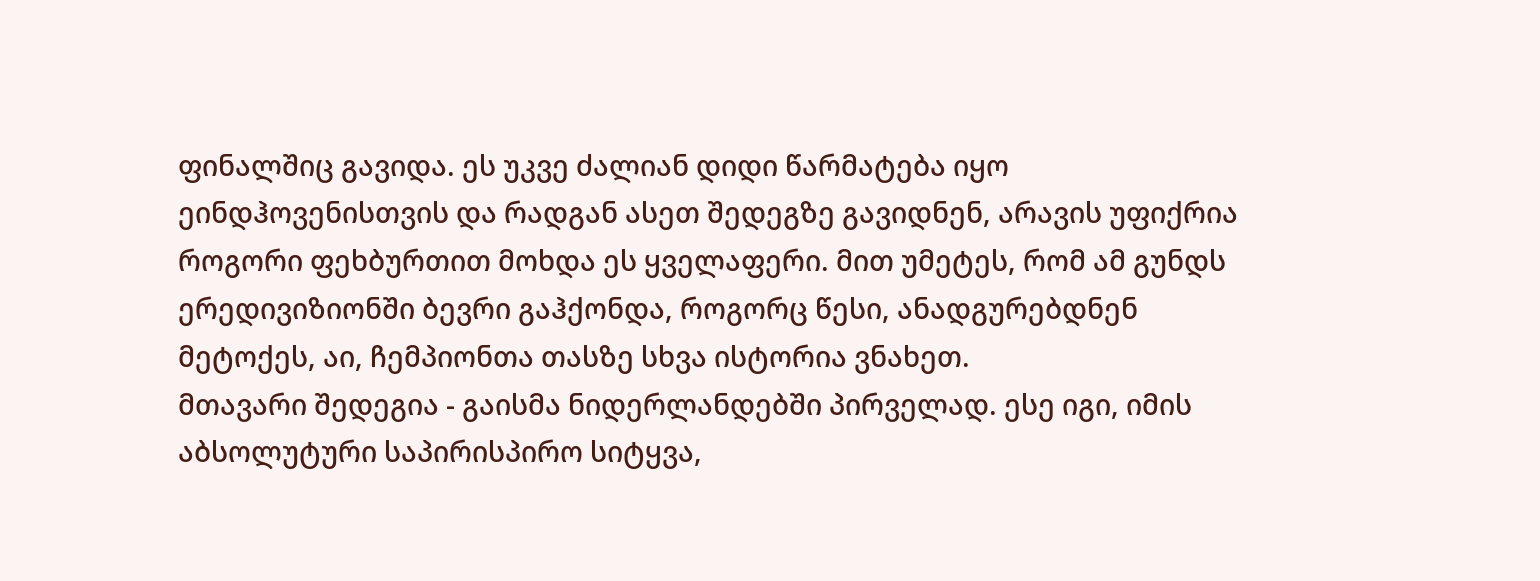ფინალშიც გავიდა. ეს უკვე ძალიან დიდი წარმატება იყო ეინდჰოვენისთვის და რადგან ასეთ შედეგზე გავიდნენ, არავის უფიქრია როგორი ფეხბურთით მოხდა ეს ყველაფერი. მით უმეტეს, რომ ამ გუნდს ერედივიზიონში ბევრი გაჰქონდა, როგორც წესი, ანადგურებდნენ მეტოქეს, აი, ჩემპიონთა თასზე სხვა ისტორია ვნახეთ.
მთავარი შედეგია - გაისმა ნიდერლანდებში პირველად. ესე იგი, იმის აბსოლუტური საპირისპირო სიტყვა,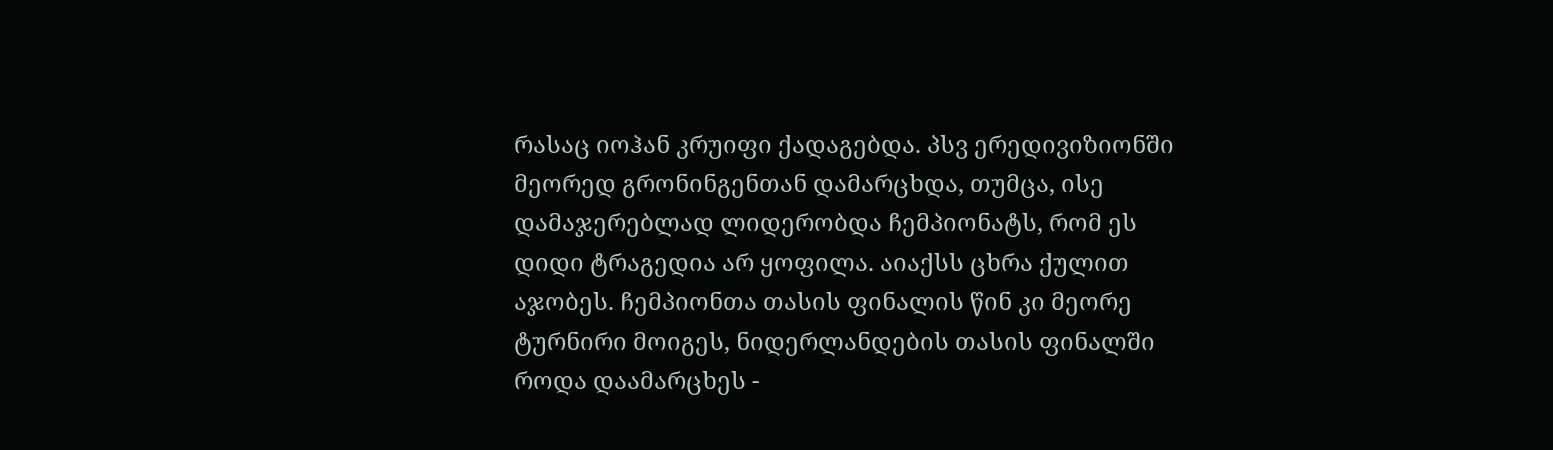რასაც იოჰან კრუიფი ქადაგებდა. პსვ ერედივიზიონში მეორედ გრონინგენთან დამარცხდა, თუმცა, ისე დამაჯერებლად ლიდერობდა ჩემპიონატს, რომ ეს დიდი ტრაგედია არ ყოფილა. აიაქსს ცხრა ქულით აჯობეს. ჩემპიონთა თასის ფინალის წინ კი მეორე ტურნირი მოიგეს, ნიდერლანდების თასის ფინალში როდა დაამარცხეს -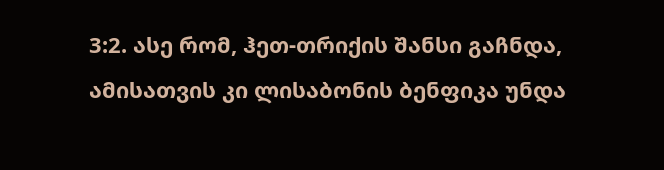3:2. ასე რომ, ჰეთ-თრიქის შანსი გაჩნდა, ამისათვის კი ლისაბონის ბენფიკა უნდა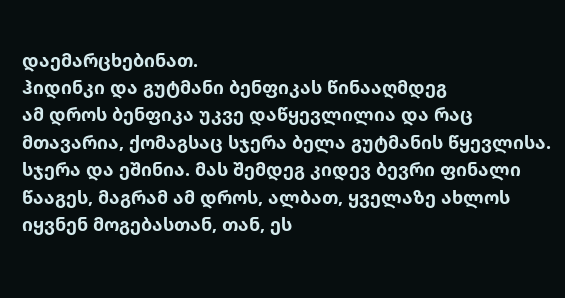დაემარცხებინათ.
ჰიდინკი და გუტმანი ბენფიკას წინააღმდეგ
ამ დროს ბენფიკა უკვე დაწყევლილია და რაც მთავარია, ქომაგსაც სჯერა ბელა გუტმანის წყევლისა. სჯერა და ეშინია. მას შემდეგ კიდევ ბევრი ფინალი წააგეს, მაგრამ ამ დროს, ალბათ, ყველაზე ახლოს იყვნენ მოგებასთან, თან, ეს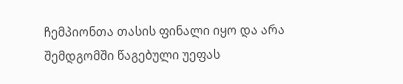ჩემპიონთა თასის ფინალი იყო და არა შემდგომში წაგებული უეფას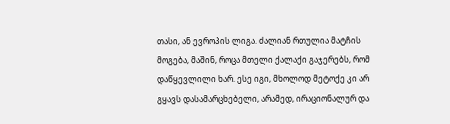თასი, ან ევროპის ლიგა. ძალიან რთულია მატჩის მოგება, მაშინ, როცა მთელი ქალაქი გაჯერებს, რომ დაწყევლილი ხარ. ესე იგი, მხოლოდ მეტოქე კი არ გყავს დასამარცხებელი, არამედ, ირაციონალურ და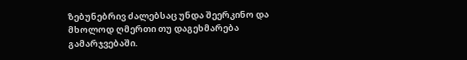ზებუნებრივ ძალებსაც უნდა შეერკინო და მხოლოდ ღმერთი თუ დაგეხმარება გამარჯვებაში.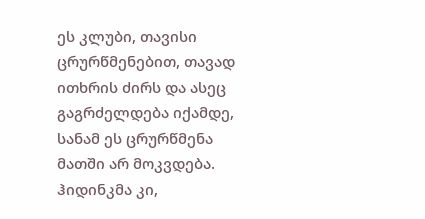ეს კლუბი, თავისი ცრურწმენებით, თავად ითხრის ძირს და ასეც გაგრძელდება იქამდე, სანამ ეს ცრურწმენა მათში არ მოკვდება.
ჰიდინკმა კი,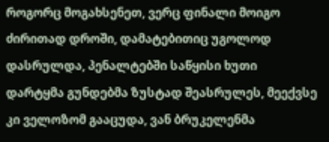როგორც მოგახსენეთ, ვერც ფინალი მოიგო ძირითად დროში, დამატებითიც უგოლოდ დასრულდა, პენალტებში საწყისი ხუთი დარტყმა გუნდებმა ზუსტად შეასრულეს, მეექვსე კი ველოზომ გააცუდა, ვან ბრუკელენმა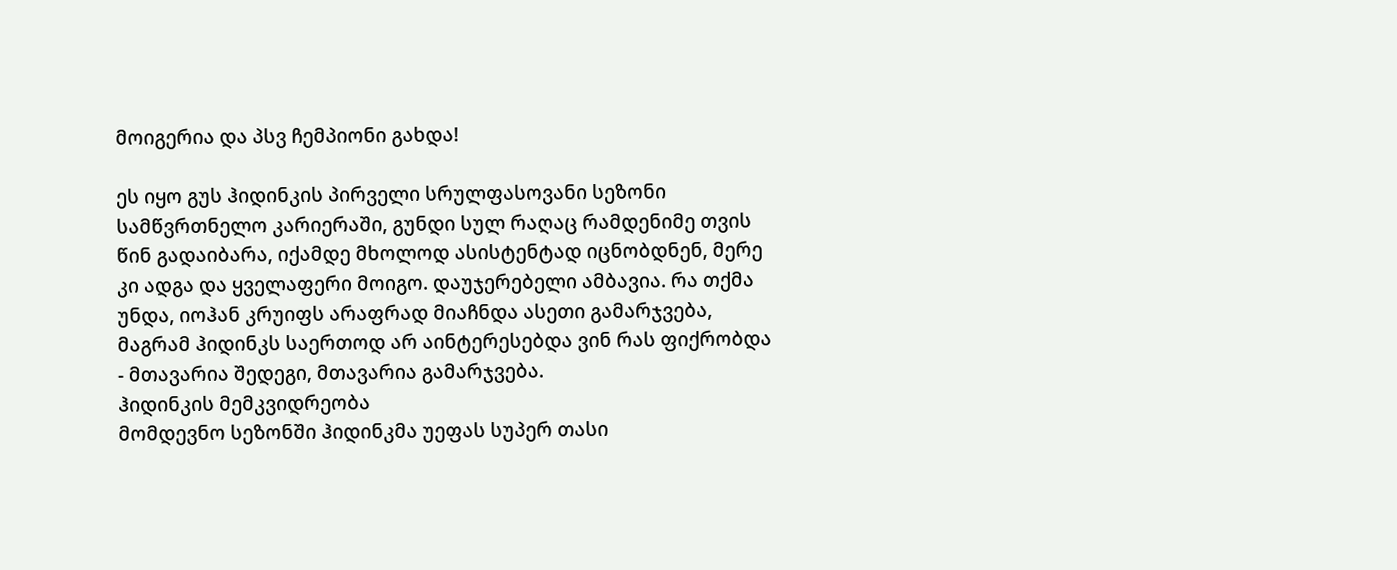მოიგერია და პსვ ჩემპიონი გახდა!

ეს იყო გუს ჰიდინკის პირველი სრულფასოვანი სეზონი სამწვრთნელო კარიერაში, გუნდი სულ რაღაც რამდენიმე თვის წინ გადაიბარა, იქამდე მხოლოდ ასისტენტად იცნობდნენ, მერე კი ადგა და ყველაფერი მოიგო. დაუჯერებელი ამბავია. რა თქმა უნდა, იოჰან კრუიფს არაფრად მიაჩნდა ასეთი გამარჯვება, მაგრამ ჰიდინკს საერთოდ არ აინტერესებდა ვინ რას ფიქრობდა - მთავარია შედეგი, მთავარია გამარჯვება.
ჰიდინკის მემკვიდრეობა
მომდევნო სეზონში ჰიდინკმა უეფას სუპერ თასი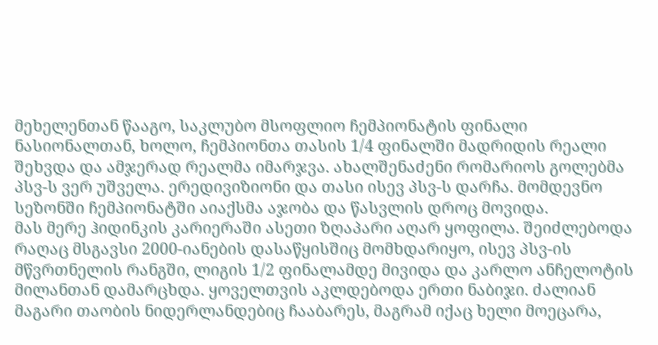მეხელენთან წააგო, საკლუბო მსოფლიო ჩემპიონატის ფინალი ნასიონალთან, ხოლო, ჩემპიონთა თასის 1/4 ფინალში მადრიდის რეალი შეხვდა და ამჯერად რეალმა იმარჯვა. ახალშენაძენი რომარიოს გოლებმა პსვ-ს ვერ უშველა. ერედივიზიონი და თასი ისევ პსვ-ს დარჩა. მომდევნო სეზონში ჩემპიონატში აიაქსმა აჯობა და წასვლის დროც მოვიდა.
მას მერე ჰიდინკის კარიერაში ასეთი ზღაპარი აღარ ყოფილა. შეიძლებოდა რაღაც მსგავსი 2000-იანების დასაწყისშიც მომხდარიყო, ისევ პსვ-ის მწვრთნელის რანგში, ლიგის 1/2 ფინალამდე მივიდა და კარლო ანჩელოტის მილანთან დამარცხდა. ყოველთვის აკლდებოდა ერთი ნაბიჯი. ძალიან მაგარი თაობის ნიდერლანდებიც ჩააბარეს, მაგრამ იქაც ხელი მოეცარა,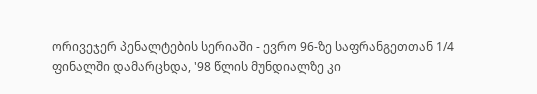ორივეჯერ პენალტების სერიაში - ევრო 96-ზე საფრანგეთთან 1/4 ფინალში დამარცხდა, '98 წლის მუნდიალზე კი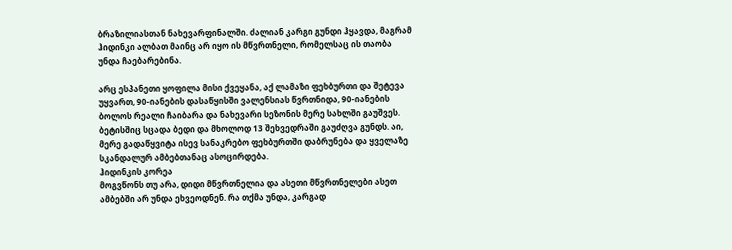ბრაზილიასთან ნახევარფინალში. ძალიან კარგი გუნდი ჰყავდა, მაგრამ ჰიდინკი ალბათ მაინც არ იყო ის მწვრთნელი, რომელსაც ის თაობა უნდა ჩაებარებინა.

არც ესპანეთი ყოფილა მისი ქვეყანა, აქ ლამაზი ფეხბურთი და შეტევა უყვართ, 90-იანების დასაწყისში ვალენსიას წვრთნიდა, 90-იანების ბოლოს რეალი ჩაიბარა და ნახევარი სეზონის მერე სახლში გაუშვეს. ბეტისშიც სცადა ბედი და მხოლოდ 13 შეხვედრაში გაუძღვა გუნდს. აი, მერე გადაწყვიტა ისევ სანაკრებო ფეხბურთში დაბრუნება და ყველაზე სკანდალურ ამბებთანაც ასოცირდება.
ჰიდინკის კორეა
მოგვწონს თუ არა, დიდი მწვრთნელია და ასეთი მწვრთნელები ასეთ ამბებში არ უნდა ეხვეოდნენ. რა თქმა უნდა, კარგად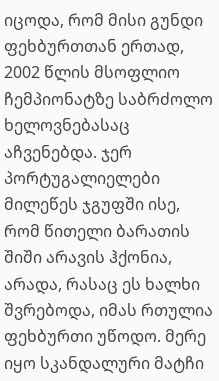იცოდა, რომ მისი გუნდი ფეხბურთთან ერთად, 2002 წლის მსოფლიო ჩემპიონატზე საბრძოლო ხელოვნებასაც აჩვენებდა. ჯერ პორტუგალიელები მილეწეს ჯგუფში ისე, რომ წითელი ბარათის შიში არავის ჰქონია, არადა, რასაც ეს ხალხი შვრებოდა, იმას რთულია ფეხბურთი უწოდო. მერე იყო სკანდალური მატჩი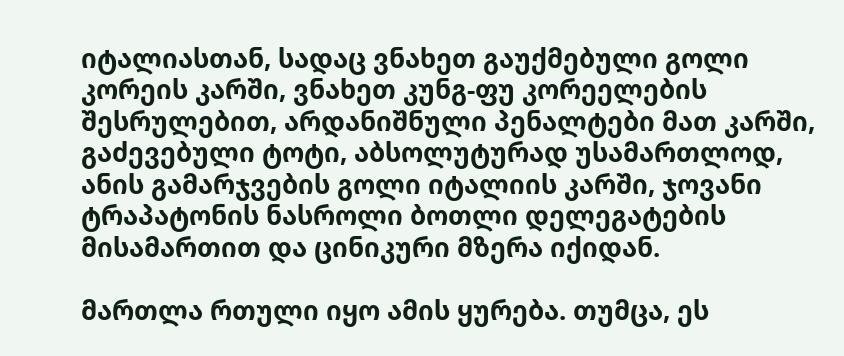იტალიასთან, სადაც ვნახეთ გაუქმებული გოლი კორეის კარში, ვნახეთ კუნგ-ფუ კორეელების შესრულებით, არდანიშნული პენალტები მათ კარში, გაძევებული ტოტი, აბსოლუტურად უსამართლოდ, ანის გამარჯვების გოლი იტალიის კარში, ჯოვანი ტრაპატონის ნასროლი ბოთლი დელეგატების მისამართით და ცინიკური მზერა იქიდან.

მართლა რთული იყო ამის ყურება. თუმცა, ეს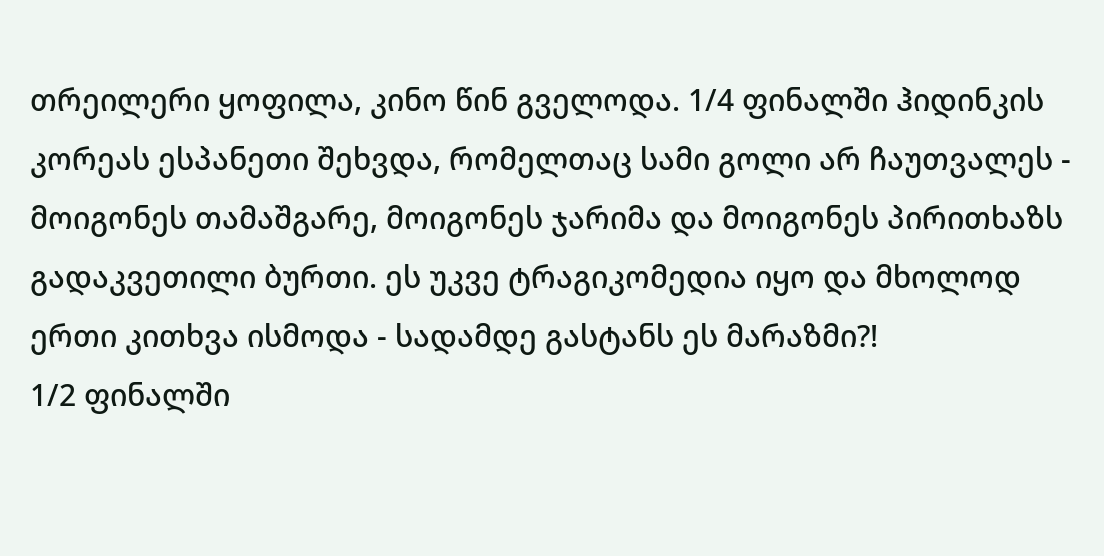თრეილერი ყოფილა, კინო წინ გველოდა. 1/4 ფინალში ჰიდინკის კორეას ესპანეთი შეხვდა, რომელთაც სამი გოლი არ ჩაუთვალეს - მოიგონეს თამაშგარე, მოიგონეს ჯარიმა და მოიგონეს პირითხაზს გადაკვეთილი ბურთი. ეს უკვე ტრაგიკომედია იყო და მხოლოდ ერთი კითხვა ისმოდა - სადამდე გასტანს ეს მარაზმი?!
1/2 ფინალში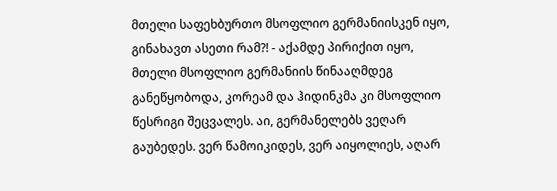მთელი საფეხბურთო მსოფლიო გერმანიისკენ იყო, გინახავთ ასეთი რამ?! - აქამდე პირიქით იყო, მთელი მსოფლიო გერმანიის წინააღმდეგ განეწყობოდა, კორეამ და ჰიდინკმა კი მსოფლიო წესრიგი შეცვალეს. აი, გერმანელებს ვეღარ გაუბედეს. ვერ წამოიკიდეს, ვერ აიყოლიეს, აღარ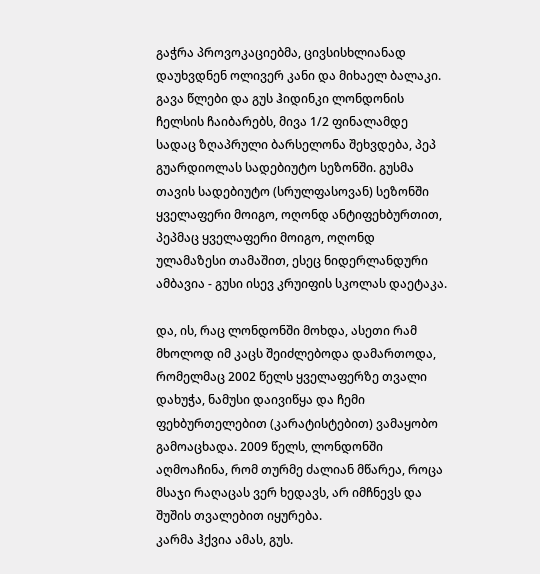გაჭრა პროვოკაციებმა, ცივსისხლიანად დაუხვდნენ ოლივერ კანი და მიხაელ ბალაკი.
გავა წლები და გუს ჰიდინკი ლონდონის ჩელსის ჩაიბარებს, მივა 1/2 ფინალამდე სადაც ზღაპრული ბარსელონა შეხვდება, პეპ გუარდიოლას სადებიუტო სეზონში. გუსმა თავის სადებიუტო (სრულფასოვან) სეზონში ყველაფერი მოიგო, ოღონდ ანტიფეხბურთით, პეპმაც ყველაფერი მოიგო, ოღონდ ულამაზესი თამაშით, ესეც ნიდერლანდური ამბავია - გუსი ისევ კრუიფის სკოლას დაეტაკა.

და, ის, რაც ლონდონში მოხდა, ასეთი რამ მხოლოდ იმ კაცს შეიძლებოდა დამართოდა, რომელმაც 2002 წელს ყველაფერზე თვალი დახუჭა, ნამუსი დაივიწყა და ჩემი ფეხბურთელებით (კარატისტებით) ვამაყობო გამოაცხადა. 2009 წელს, ლონდონში აღმოაჩინა, რომ თურმე ძალიან მწარეა, როცა მსაჯი რაღაცას ვერ ხედავს, არ იმჩნევს და შუშის თვალებით იყურება.
კარმა ჰქვია ამას, გუს.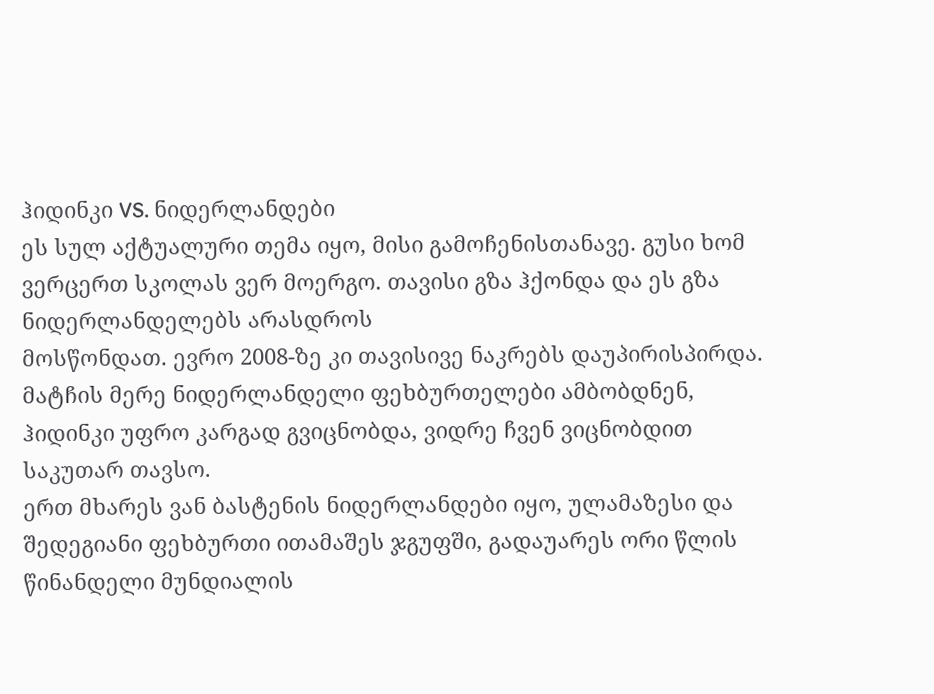ჰიდინკი VS. ნიდერლანდები
ეს სულ აქტუალური თემა იყო, მისი გამოჩენისთანავე. გუსი ხომ ვერცერთ სკოლას ვერ მოერგო. თავისი გზა ჰქონდა და ეს გზა ნიდერლანდელებს არასდროს
მოსწონდათ. ევრო 2008-ზე კი თავისივე ნაკრებს დაუპირისპირდა. მატჩის მერე ნიდერლანდელი ფეხბურთელები ამბობდნენ, ჰიდინკი უფრო კარგად გვიცნობდა, ვიდრე ჩვენ ვიცნობდით საკუთარ თავსო.
ერთ მხარეს ვან ბასტენის ნიდერლანდები იყო, ულამაზესი და შედეგიანი ფეხბურთი ითამაშეს ჯგუფში, გადაუარეს ორი წლის წინანდელი მუნდიალის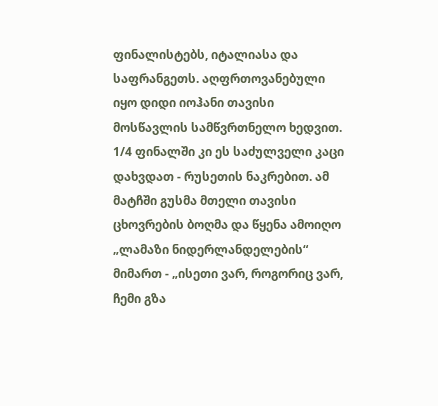ფინალისტებს, იტალიასა და საფრანგეთს. აღფრთოვანებული იყო დიდი იოჰანი თავისი მოსწავლის სამწვრთნელო ხედვით. 1/4 ფინალში კი ეს საძულველი კაცი დახვდათ - რუსეთის ნაკრებით. ამ მატჩში გუსმა მთელი თავისი ცხოვრების ბოღმა და წყენა ამოიღო „ლამაზი ნიდერლანდელების“ მიმართ - „ისეთი ვარ, როგორიც ვარ, ჩემი გზა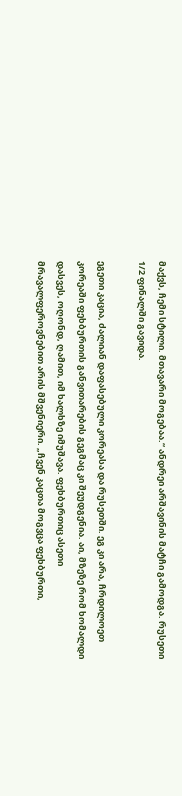მაქვს, ჩემი სტილი. მთავარი მოგებაა.“ ანდრეი არშავინის მატჩი გამოდგა. რუსეთი 1/2 ფინალში გავიდა.

ეგეთი კაცია, ძალიან დაფასებული კორეასა და რუსეთში. ეგ კი არა, ჩრდილოეთ კორეაში ფეხბურთის განვითარების გეგმაც კი შეუდგენია. აი, მზეზე რომ ხომალდი დასვეს, ოღონდ, ღამით, იმ ხალხზე იმუშავა. ფეხბურთიც ასეთი მრავალფეროვნებით არის მშვენიერი. „ჩვენ კაცთა მოგვცა ფეხბურთი,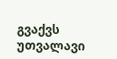გვაქვს უთვალავი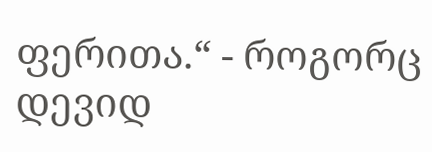ფერითა.“ - როგორც დევიდ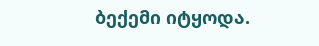ბექემი იტყოდა.